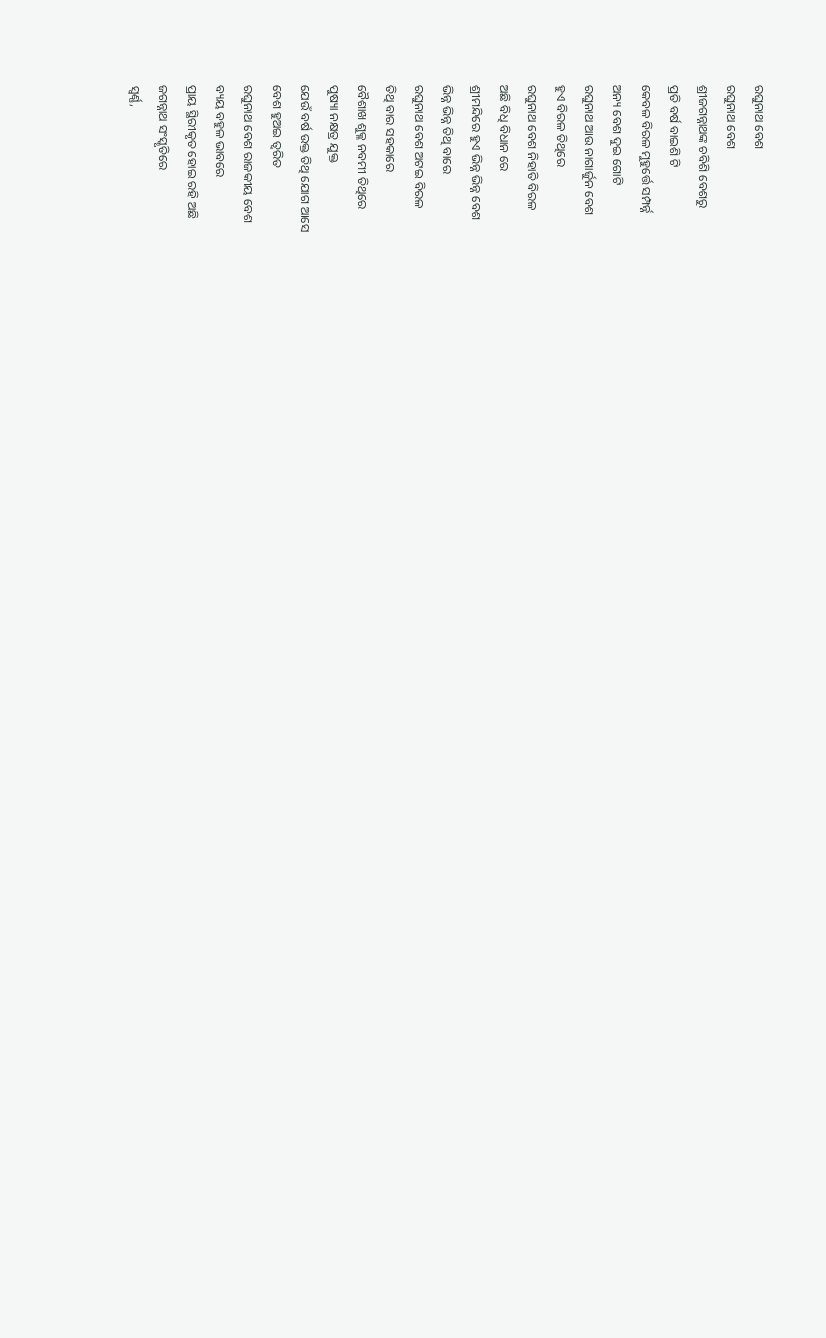ରଘୁନାଥ ବେଶ
ରଘୁନାଥ ବେଶ
ଶ୍ରୀଜଗନ୍ନାଥଙ୍କ ଚବିଶି ବେଶରୁ
ପ୍ରତି ବର୍ଷ ବାଇଶି ଟି
କେବଳ ବିରଳ ମୁହୁର୍ତ୍ତେ ସମ୍ପର୍ନ୍ନ
ଅନ୍ୟ ବେଶ ଦୁଇ ଗୋଟି
ରଘୁନାଥ ଆଉ ନାଗାର୍ଜୁନ ବେଶ
ହୁଏ ବିରଳ ତିଥିରେ
ରଘୁନାଥ ବେଶ ନିହାତି ବିରଳ
ଅଛି ବିଧି ବିଧାନ ରେ
ଶ୍ରୀମନ୍ଦିରେ ହୁଏ ଭିନ୍ନ ଭିନ୍ନ ବେଶ
ଭିନ୍ନ ଭିନ୍ନ ତିଥି ବାରେ
ରଘୁନାଥ ବେଶ ଅଟଇ ବିରଳ
ତିଥି ବାର ସହକାରେ
ବୈଶାଖ ଶୁକ୍ଳ ନବମୀ ତିଥିରେ
ପୁଷ୍ୟା ନକ୍ଷତ୍ର ଯୁକ୍ତ
ଯେଉଁ ବର୍ଷ ଉକ୍ତ ତିଥି ଯୋଗ ଆସେ
ବେଶ ହୁଅଇ ତ୍ୱରିତ
ରଘୁନାଥ ବେଶ ରାଜକୀୟ ବେଶ
ବ୍ୟୟ ବହୁଳ ଭାବରେ
ପ୍ରାୟ ସ୍ଥିରୀକୃତ ହୋଇ ରହି ଅଛି
ଜଗନ୍ନାଥ ସଂସ୍କୃତିରେ
ସ୍ୱର୍ଣ୍ଣ,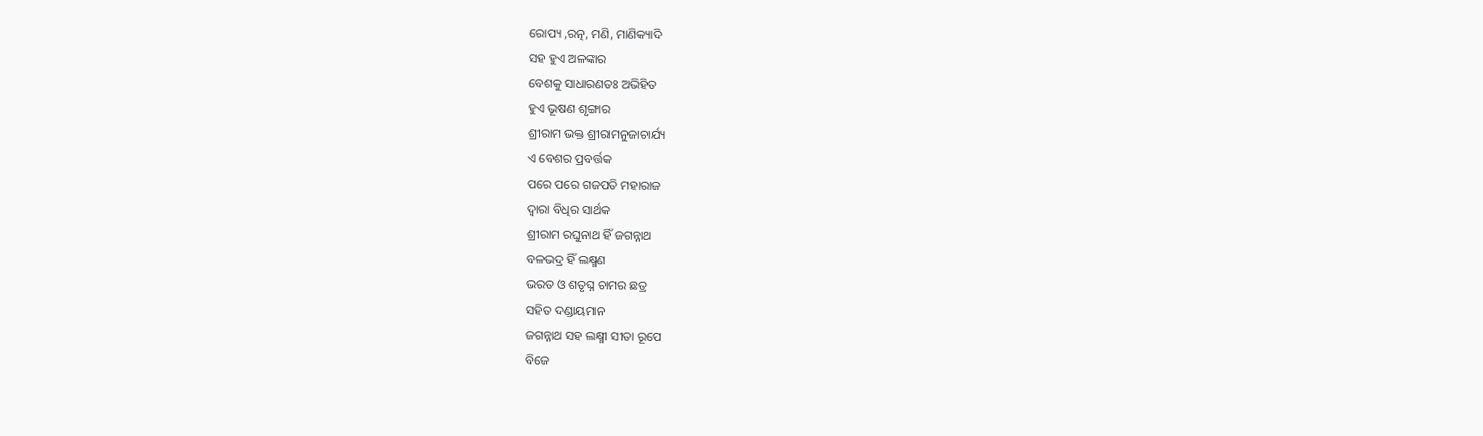ରୋପ୍ୟ ,ରତ୍ନ, ମଣି, ମାଣିକ୍ୟାଦି
ସହ ହୁଏ ଅଳଙ୍କାର
ବେଶକୁ ସାଧାରଣତଃ ଅଭିହିତ
ହୁଏ ଭୂଷଣ ଶୃଙ୍ଗାର
ଶ୍ରୀରାମ ଭକ୍ତ ଶ୍ରୀରାମନୁଜାଚାର୍ଯ୍ୟ
ଏ ବେଶର ପ୍ରବର୍ତ୍ତକ
ପରେ ପରେ ଗଜପତି ମହାରାଜ
ଦ୍ଵାରା ବିଧିର ସାର୍ଥକ
ଶ୍ରୀରାମ ରଘୁନାଥ ହିଁ ଜଗନ୍ନାଥ
ବଳଭଦ୍ର ହିଁ ଲକ୍ଷ୍ମଣ
ଭରତ ଓ ଶତୃଘ୍ନ ଚାମର ଛତ୍ର
ସହିତ ଦଣ୍ଡାୟମାନ
ଜଗନ୍ନାଥ ସହ ଲକ୍ଷ୍ମୀ ସୀତା ରୂପେ
ବିଜେ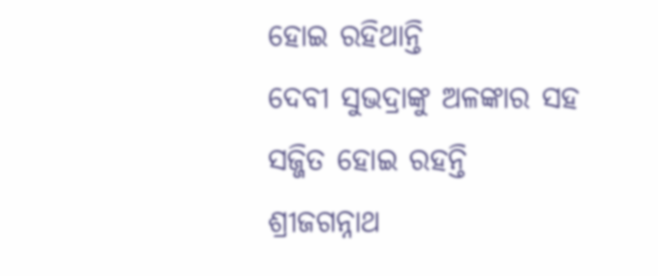ହୋଇ ରହିଥାନ୍ତି
ଦେବୀ ସୁଭଦ୍ରାଙ୍କୁ ଅଳଙ୍କାର ସହ
ସଜ୍ଜିତ ହୋଇ ରହନ୍ତି
ଶ୍ରୀଜଗନ୍ନାଥ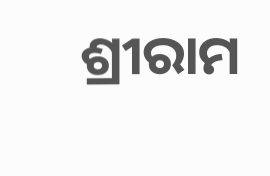ଶ୍ରୀରାମ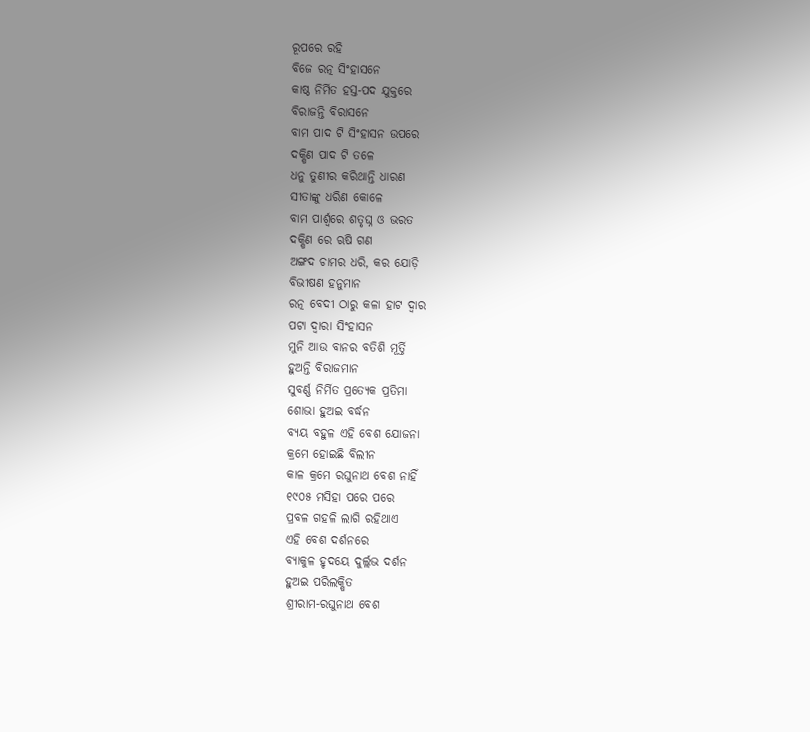ରୂପରେ ରହି
ବିଜେ ରତ୍ନ ସିଂହାସନେ
କାଷ୍ଠ ନିର୍ମିତ ହସ୍ତ-ପଦ ଯୁକ୍ତରେ
ବିରାଜନ୍ତି ବିରାସନେ
ବାମ ପାଦ ଟି ସିଂହାସନ ଉପରେ
ଦକ୍ଷିଣ ପାଦ ଟି ତଳେ
ଧନୁ ତୁଣୀର କରିଥାନ୍ତି ଧାରଣ
ସୀତାଙ୍କୁ ଧରିଣ କୋଳେ
ବାମ ପାର୍ଶ୍ୱରେ ଶତୃଘ୍ନ ଓ ଭରତ
ଦକ୍ଷିଣ ରେ ଋଷି ଗଣ
ଅଙ୍ଗଦ ଚାମର ଧରି, କର ଯୋଡ଼ି
ବିଭୀଷଣ ହନୁମାନ
ରତ୍ନ ବେଦୀ ଠାରୁ କଳା ହାଟ ଦ୍ଵାର
ପଟା ଦ୍ଵାରା ସିଂହାସନ
ମୁନି ଆଉ ବାନର ବତିଶି ମୂର୍ତ୍ତି
ହୁଅନ୍ତି ବିରାଜମାନ
ସୁବର୍ଣ୍ଣ ନିର୍ମିତ ପ୍ରତ୍ୟେକ ପ୍ରତିମା
ଶୋଭା ହୁଅଇ ବର୍ଦ୍ଧନ
ବ୍ୟୟ ବହୁଳ ଏହି ବେଶ ଯୋଜନା
କ୍ରମେ ହୋଇଛି ବିଲୀନ
କାଳ କ୍ରମେ ରଘୁନାଥ ବେଶ ନାହିଁ
୧୯୦୫ ମସିହା ପରେ ପରେ
ପ୍ରବଳ ଗହଳି ଲାଗି ରହିଥାଏ
ଏହି ବେଶ ଦର୍ଶନରେ
ବ୍ୟାକୁଳ ହୃଦୟେ ଦୁର୍ଲ୍ଲଭ ଦର୍ଶନ
ହୁଅଇ ପରିଲକ୍ଷିତ
ଶ୍ରୀରାମ-ରଘୁନାଥ ବେଶ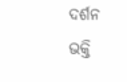ଦର୍ଶନ
ଭକ୍ତି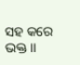ସହ କରେ ଭକ୍ତ ।।